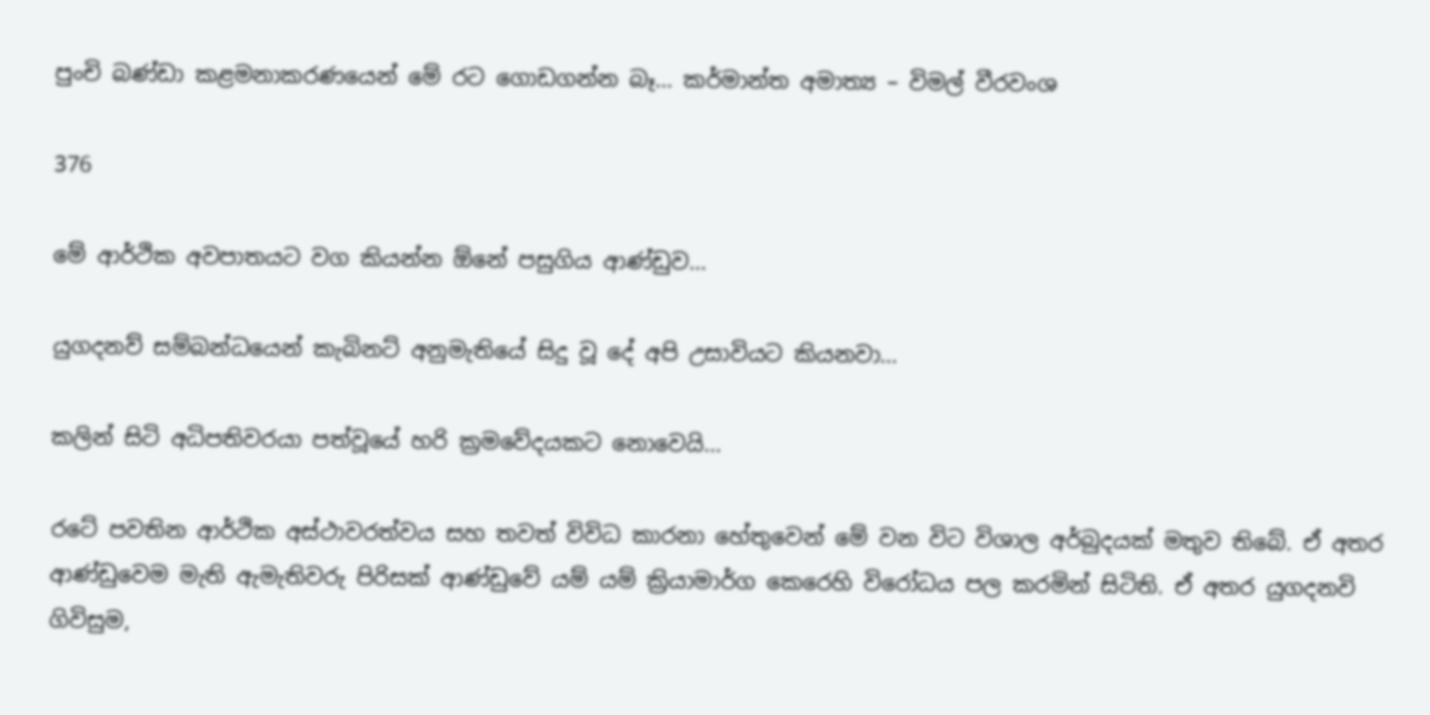පුංචි බණ්ඩා කළමනාකරණයෙන් මේ රට ගොඩගන්න බෑ… කර්මාන්ත අමාත්‍ය – විමල් වීරවංශ

376

මේ ආර්ථික අවපාතයට වග කියන්න ඕනේ පසුගිය ආණ්ඩුව…

යුගදනව් සම්බන්ධයෙන් කැබිනට් අනුමැතියේ සිදු වූ දේ අපි උසාවියට කියනවා…

කලින් සිටි අධිපතිවරයා පත්වූයේ හරි ක්‍රමවේදයකට නොවෙයි…

රටේ පවතින ආර්ථික අස්ථාවරත්වය සහ තවත් විවිධ කාරනා හේතුවෙන් මේ වන විට විශාල අර්බුදයක් මතුව තිබේ. ඒ අතර ආණ්ඩුවෙම මැති ඇමැතිවරු පිරිසක් ආණ්ඩුවේ යම් යම් ක්‍රියාමාර්ග කෙරෙහි විරෝධය පල කරමින් සිටිති. ඒ අතර යුගදනවි ගිවිසුම,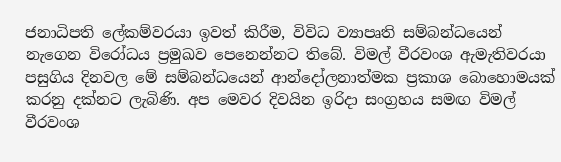ජනාධිපති ලේකම්වරයා ඉවත් කිරීම, විවිධ ව්‍යාපෘති සම්බන්ධයෙන් නැගෙන විරෝධය ප්‍රමුඛව පෙනෙන්නට තිබේ. විමල් වීරවංශ ඇමැතිවරයා පසුගිය දිනවල මේ සම්බන්ධයෙන් ආන්දෝලනාත්මක ප්‍රකාශ බොහොමයක් කරනු දක්නට ලැබිණි. අප මෙවර දිවයින ඉරිදා සංග්‍රහය සමඟ විමල් වීරවංශ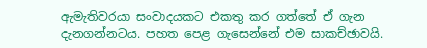ඇමැතිවරයා සංවාදයකට එකතු කර ගත්තේ ඒ ගැන දැනගන්නටය. පහත පෙළ ගැසෙන්නේ එම සාකච්ඡාවයි.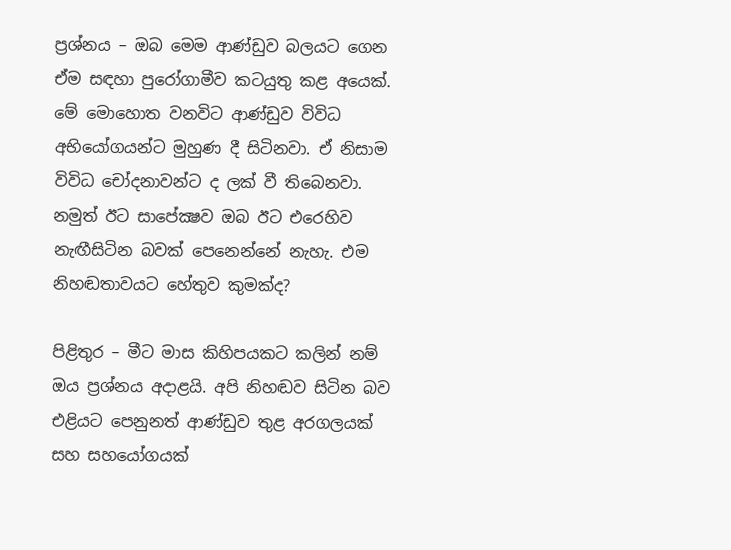ප්‍රශ්නය – ඔබ මෙම ආණ්ඩුව බලයට ගෙන ඒම සඳහා පුරෝගාමීව කටයුතු කළ අයෙක්. මේ මොහොත වනවිට ආණ්ඩුව විවිධ අභියෝගයන්ට මුහුණ දී සිටිනවා. ඒ නිසාම විවිධ චෝදනාවන්ට ද ලක් වී තිබෙනවා. නමුත් ඊට සාපේක්‍ෂව ඔබ ඊට එරෙහිව නැඟීසිටින බවක් පෙනෙන්නේ නැහැ. එම නිහඬතාවයට හේතුව කුමක්ද?

පිළිතුර – මීට මාස කිහිපයකට කලින් නම් ඔය ප්‍රශ්නය අදාළයි. අපි නිහඬව සිටින බව එළියට පෙනුනත් ආණ්ඩුව තුළ අරගලයක් සහ සහයෝගයක්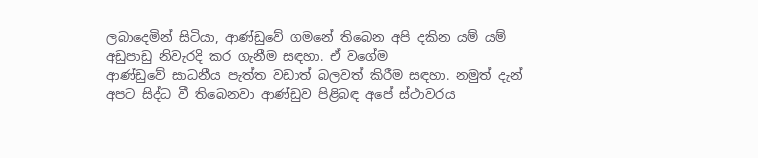ලබාදෙමින් සිටියා, ආණ්ඩුවේ ගමනේ තිබෙන අපි දකින යම් යම් අඩුපාඩු නිවැරදි කර ගැනීම සඳහා. ඒ වගේම
ආණ්ඩුවේ සාධනීය පැත්ත වඩාත් බලවත් කිරීම සඳහා. නමුත් දැන් අපට සිද්ධ වී තිබෙනවා ආණ්ඩුව පිළිබඳ අපේ ස්ථාවරය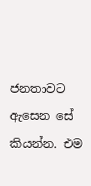ජනතාවට ඇසෙන සේ කියන්න. එම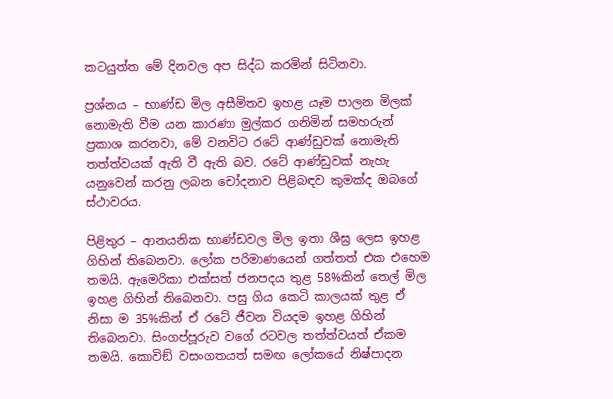කටයුත්ත මේ දිනවල අප සිද්ධ කරමින් සිටිනවා.

ප්‍රශ්නය – භාණ්ඩ මිල අසීමිතව ඉහළ යෑම පාලන මිලක් නොමැති වීම යන කාරණා මුල්කර ගනිමින් සමහරුන් ප්‍රකාශ කරනවා, මේ වනවිට රටේ ආණ්ඩුවක් නොමැති තත්ත්වයක් ඇති වී ඇති බව. රටේ ආණ්ඩුවක් නැහැ යනුවෙන් කරනු ලබන චෝදනාව පිළිබඳව කුමක්ද ඔබගේ ස්ථාවරය.

පිළිතුර – ආනයනික භාණ්ඩවල මිල ඉතා ශීඝ්‍ර ලෙස ඉහළ ගිහින් තිබෙනවා. ලෝක පරිමාණයෙන් ගත්තත් එක එහෙම තමයි. ඇමෙරිකා එක්සත් ජනපදය තුළ 58%කින් තෙල් මිල ඉහළ ගිහින් තිබෙනවා. පසු ගිය කෙටි කාලයක් තුළ ඒ නිසා ම 35%කින් ඒ රටේ ජීවන වියදම ඉහළ ගිහින් තිබෙනවා. සිංගප්පූරුව වගේ රටවල තත්ත්වයත් ඒකම තමයි. කොවිඞ් වසංගතයත් සමඟ ලෝකයේ නිෂ්පාදන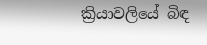ක්‍රියාවලියේ බිඳ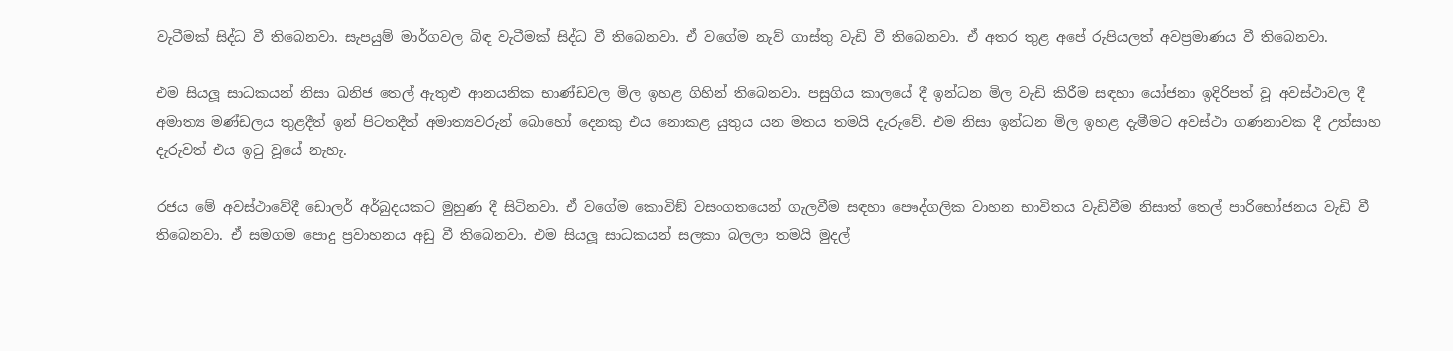වැටීමක් සිද්ධ වී තිබෙනවා. සැපයුම් මාර්ගවල බිඳ වැටීමක් සිද්ධ වී තිබෙනවා. ඒ වගේම නැව් ගාස්තු වැඩි වී තිබෙනවා. ඒ අතර තුළ අපේ රුපියලත් අවප්‍රමාණය වී තිබෙනවා.

එම සියලූ සාධකයන් නිසා ඛනිජ තෙල් ඇතුළු ආනයනික භාණ්ඩවල මිල ඉහළ ගිහින් තිබෙනවා. පසුගිය කාලයේ දී ඉන්ධන මිල වැඩි කිරීම සඳහා යෝජනා ඉදිරිපත් වූ අවස්ථාවල දී අමාත්‍ය මණ්ඩලය තුළදීත් ඉන් පිටතදීත් අමාත්‍යවරුන් බොහෝ දෙනකු එය නොකළ යුතුය යන මතය තමයි දැරුවේ. එම නිසා ඉන්ධන මිල ඉහළ දැමීමට අවස්ථා ගණනාවක දී උත්සාහ දැරුවත් එය ඉටු වූයේ නැහැ.

රජය මේ අවස්ථාවේදී ඩොලර් අර්බුදයකට මුහුණ දී සිටිනවා. ඒ වගේම කොවිඞ් වසංගතයෙන් ගැලවීම සඳහා පෞද්ගලික වාහන භාවිතය වැඩිවීම නිසාත් තෙල් පාරිභෝජනය වැඩි වී තිබෙනවා. ඒ සමගම පොදු ප්‍රවාහනය අඩු වී තිබෙනවා. එම සියලූ සාධකයන් සලකා බලලා තමයි මුදල්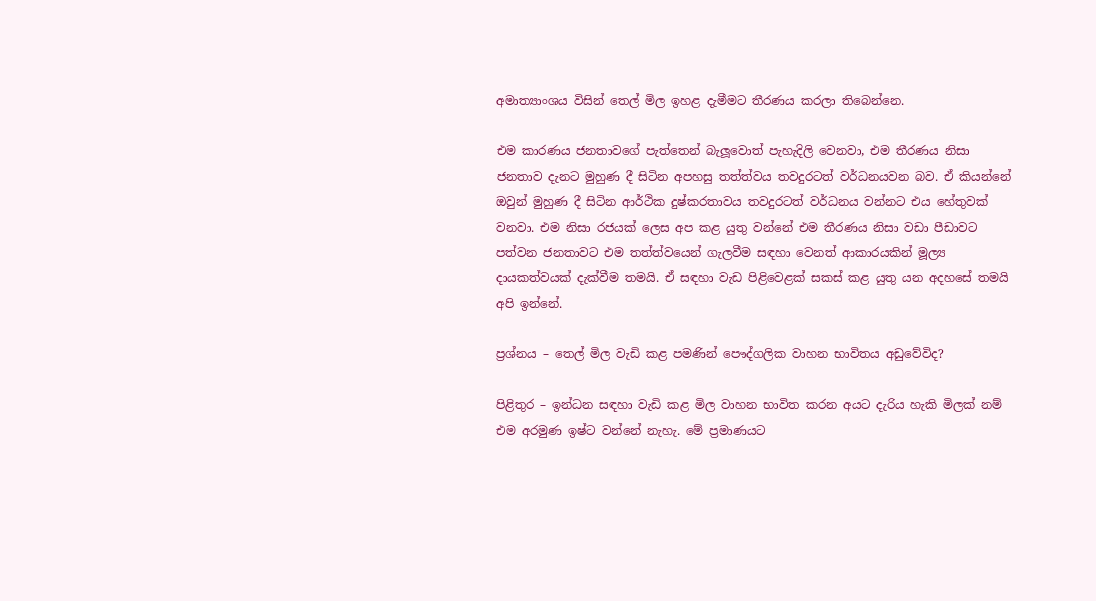අමාත්‍යාංශය විසින් තෙල් මිල ඉහළ දැමීමට තීරණය කරලා තිබෙන්නෙ.

එම කාරණය ජනතාවගේ පැත්තෙන් බැලූවොත් පැහැදිලි වෙනවා, එම තීරණය නිසා ජනතාව දැනට මුහුණ දී සිටින අපහසු තත්ත්වය තවදුරටත් වර්ධනයවන බව. ඒ කියන්නේ ඔවුන් මුහුණ දී සිටින ආර්ථික දුෂ්කරතාවය තවදුරටත් වර්ධනය වන්නට එය හේතුවක් වනවා. එම නිසා රජයක් ලෙස අප කළ යුතු වන්නේ එම තීරණය නිසා වඩා පීඩාවට පත්වන ජනතාවට එම තත්ත්වයෙන් ගැලවීම සඳහා වෙනත් ආකාරයකින් මූල්‍ය දායකත්වයක් දැක්වීම තමයි. ඒ සඳහා වැඩ පිළිවෙළක් සකස් කළ යුතු යන අදහසේ තමයි අපි ඉන්නේ.

ප්‍රශ්නය – තෙල් මිල වැඩි කළ පමණින් පෞද්ගලික වාහන භාවිතය අඩුවේවිද?

පිළිතුර – ඉන්ධන සඳහා වැඩි කළ මිල වාහන භාවිත කරන අයට දැරිය හැකි මිලක් නම් එම අරමුණ ඉෂ්ට වන්නේ නැහැ. මේ ප්‍රමාණයට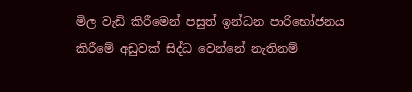මිල වැඩි කිරීමෙන් පසුත් ඉන්ධන පාරිභෝජනය කිරීමේ අඩුවක් සිද්ධ වෙන්නේ නැතිනම්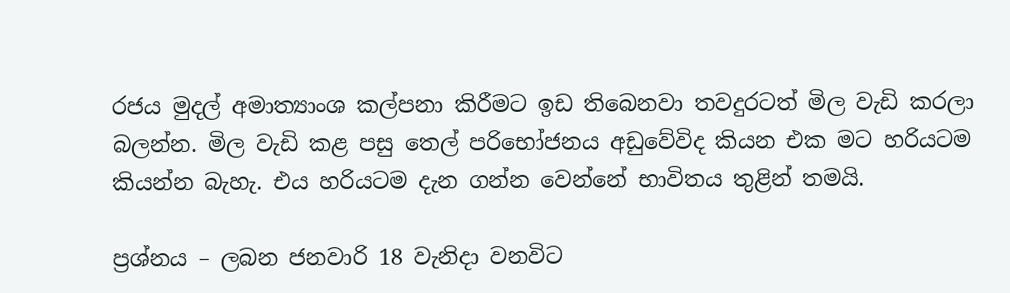රජය මුදල් අමාත්‍යාංශ කල්පනා කිරීමට ඉඩ තිබෙනවා තවදුරටත් මිල වැඩි කරලා බලන්න. මිල වැඩි කළ පසු තෙල් පරිභෝජනය අඩුවේවිද කියන එක මට හරියටම කියන්න බැහැ. එය හරියටම දැන ගන්න වෙන්නේ භාවිතය තුළින් තමයි.

ප්‍රශ්නය – ලබන ජනවාරි 18 වැනිදා වනවිට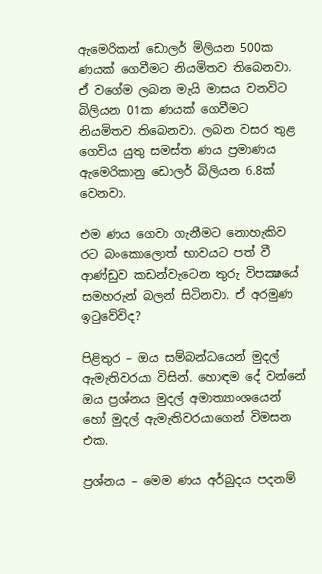ඇමෙරිකන් ඩොලර් මිලියන 500ක ණයක් ගෙවීමට නියමිතව තිබෙනවා. ඒ වගේම ලබන මැයි මාසය වනවිට බිලියන 01ක ණයක් ගෙවීමට නියමිතව තිබෙනවා. ලබන වසර තුළ ගෙවිය යුතු සමස්ත ණය ප්‍රමාණය ඇමෙරිකානු ඩොලර් බිලියන 6.8ක් වෙනවා.

එම ණය ගෙවා ගැනීමට නොහැකිව රට බංකොලොත් භාවයට පත් වී ආණ්ඩුව කඩන්වැටෙන තුරු විපක්‍ෂයේ සමහරුන් බලන් සිටිනවා. ඒ අරමුණ ඉටුවේවිද?

පිළිතුර – ඔය සම්බන්ධයෙන් මුදල් ඇමැතිවරයා විසින්. හොඳම දේ වන්නේ ඔය ප්‍රශ්නය මුදල් අමාත්‍යාංශයෙන් හෝ මුදල් ඇමැතිවරයාගෙන් විමසන එක.

ප්‍රශ්නය – මෙම ණය අර්බුදය පදනම්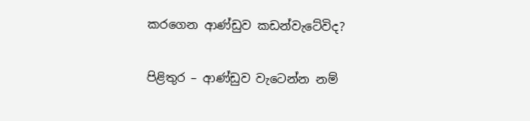කරගෙන ආණ්ඩුව කඩන්වැටේවිද?

පිළිතුර – ආණ්ඩුව වැටෙන්න නම්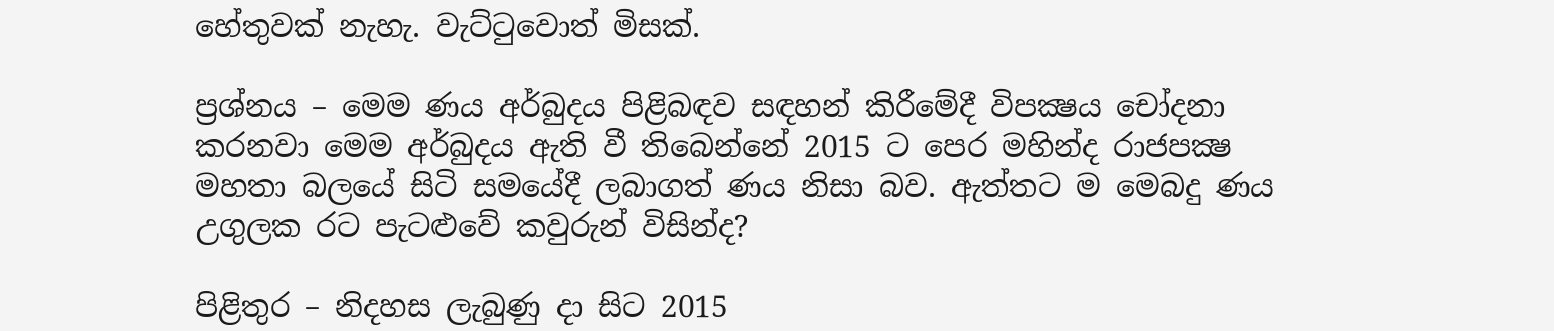හේතුවක් නැහැ. වැට්ටුවොත් මිසක්.

ප්‍රශ්නය – මෙම ණය අර්බුදය පිළිබඳව සඳහන් කිරීමේදී විපක්‍ෂය චෝදනා කරනවා මෙම අර්බුදය ඇති වී තිබෙන්නේ 2015 ට පෙර මහින්ද රාජපක්‍ෂ මහතා බලයේ සිටි සමයේදී ලබාගත් ණය නිසා බව. ඇත්තට ම මෙබදු ණය උගුලක රට පැටළුවේ කවුරුන් විසින්ද?

පිළිතුර – නිදහස ලැබුණු දා සිට 2015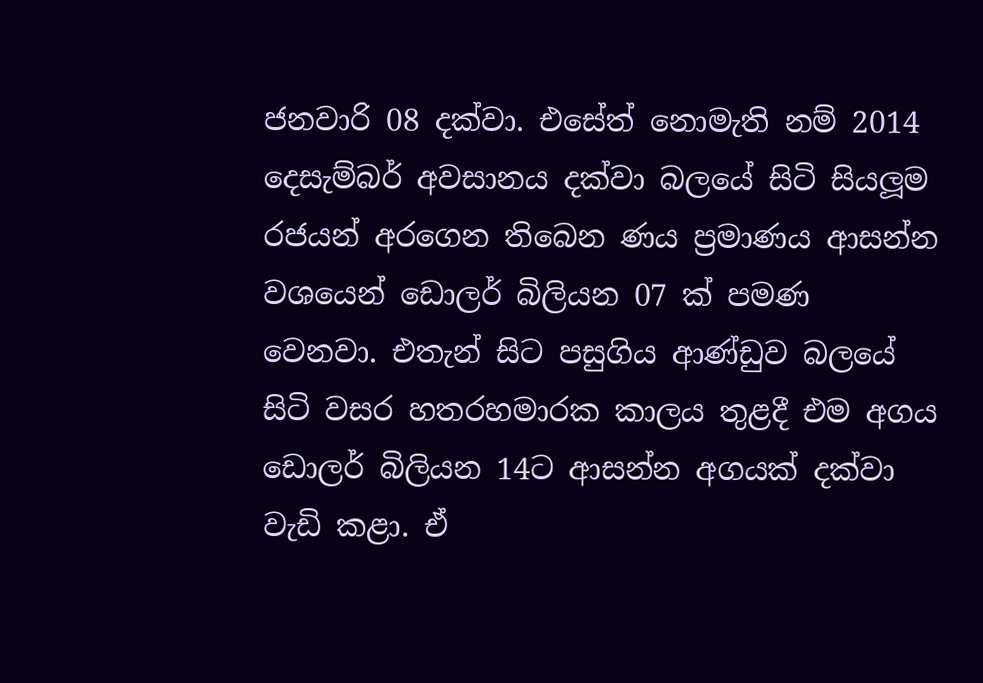ජනවාරි 08 දක්වා. එසේත් නොමැති නම් 2014 දෙසැම්බර් අවසානය දක්වා බලයේ සිටි සියලූම රජයන් අරගෙන තිබෙන ණය ප්‍රමාණය ආසන්න වශයෙන් ඩොලර් බිලියන 07 ක් පමණ වෙනවා. එතැන් සිට පසුගිය ආණ්ඩුව බලයේ සිටි වසර හතරහමාරක කාලය තුළදී එම අගය ඩොලර් බිලියන 14ට ආසන්න අගයක් දක්වා වැඩි කළා. ඒ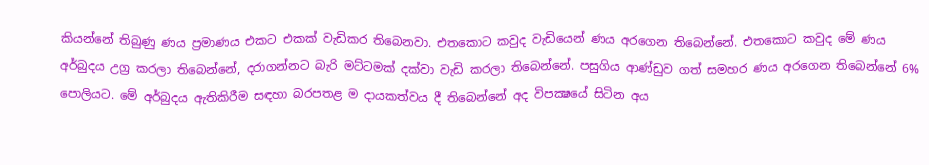කියන්නේ තිබුණු ණය ප්‍රමාණය එකට එකක් වැඩිකර තිබෙනවා. එතකොට කවුද වැඩියෙන් ණය අරගෙන තිබෙන්නේ. එතකොට කවුද මේ ණය අර්බුදය උග්‍ර කරලා තිබෙන්නේ, දරාගන්නට බැරි මට්ටමක් දක්වා වැඩි කරලා තිබෙන්නේ. පසුගිය ආණ්ඩුව ගත් සමහර ණය අරගෙන තිබෙන්නේ 6% පොලියට. මේ අර්බුදය ඇතිකිරීම සඳහා බරපතළ ම දායකත්වය දී තිබෙන්නේ අද විපක්‍ෂයේ සිටින අය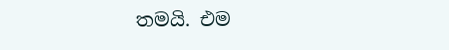තමයි. එම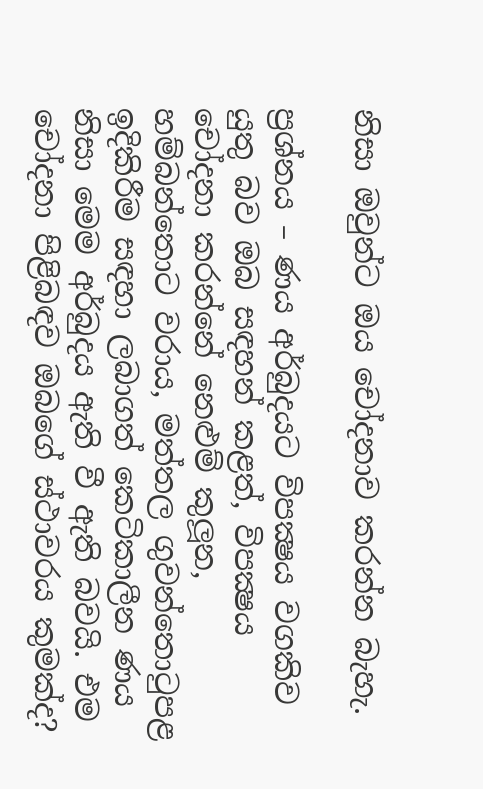නිසා ඔවුන්ට ඔය චෝදනාව කරන්න බැහැ.

ප්‍රශ්නය – ණය අර්බුදයට විපක්‍ෂය වගකිව යුතු බව ඔබ සඳහන් කළත්, විපක්‍ෂය චෝදනා කරන්නේ නෙළුම් කුලූන, හම්බන්තොට වරාය, මත්තල ගුවන්තොටුපළ ඉදිකිරීම සඳහා ලබාගත් කෙටිකාලීන ණය නිසා මෙම අර්බුදය ඇති වී ඇති බවයි. එම චෝදනා පිළිබඳව ඔබගේ ස්ථාවරය කුමක්ද?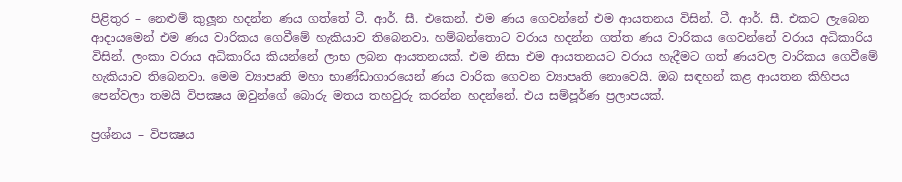පිළිතුර – නෙළුම් කුලූන හදන්න ණය ගත්තේ ටී. ආර්. සී. එකෙන්. එම ණය ගෙවන්නේ එම ආයතනය විසින්. ටී. ආර්. සී. එකට ලැබෙන ආදායමෙන් එම ණය වාරිකය ගෙවීමේ හැකියාව තිබෙනවා. හම්බන්තොට වරාය හදන්න ගත්ත ණය වාරිකය ගෙවන්නේ වරාය අධිකාරිය විසින්. ලංකා වරාය අධිකාරිය කියන්නේ ලාභ ලබන ආයතනයක්. එම නිසා එම ආයතනයට වරාය හැදීමට ගත් ණයවල වාරිකය ගෙවීමේ හැකියාව තිබෙනවා. මෙම ව්‍යාපෘති මහා භාණ්ඩාගාරයෙන් ණය වාරික ගෙවන ව්‍යාපෘති නොවෙයි. ඔබ සඳහන් කළ ආයතන කිහිපය පෙන්වලා තමයි විපක්‍ෂය ඔවුන්ගේ බොරු මතය තහවුරු කරන්න හදන්නේ. එය සම්පූර්ණ ප්‍රලාපයක්.

ප්‍රශ්නය – විපක්‍ෂය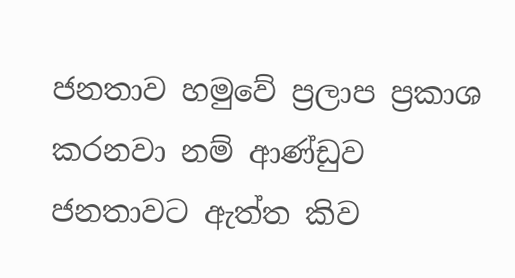ජනතාව හමුවේ ප්‍රලාප ප්‍රකාශ කරනවා නම් ආණ්ඩුව ජනතාවට ඇත්ත කිව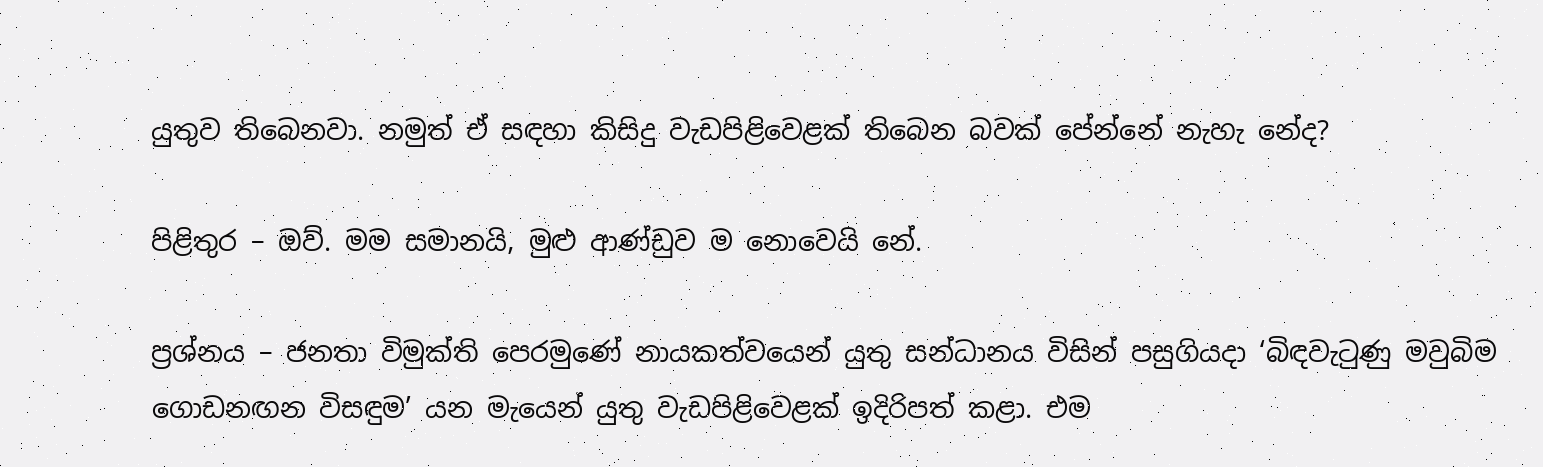යුතුව තිබෙනවා. නමුත් ඒ සඳහා කිසිදු වැඩපිළිවෙළක් තිබෙන බවක් පේන්නේ නැහැ නේද?

පිළිතුර – ඔව්. මම සමානයි, මුළු ආණ්ඩුව ම නොවෙයි නේ.

ප්‍රශ්නය – ජනතා විමුක්ති පෙරමුණේ නායකත්වයෙන් යුතු සන්ධානය විසින් පසුගියදා ‘බිඳවැටුණු මවුබිම ගොඩනඟන විසඳුම’ යන මැයෙන් යුතු වැඩපිළිවෙළක් ඉදිරිපත් කළා. එම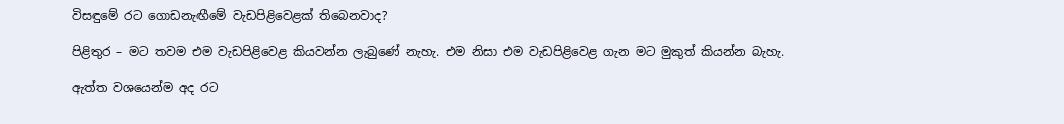විසඳුමේ රට ගොඩනැඟීමේ වැඩපිළිවෙළක් තිබෙනවාද?

පිළිතුර – මට තවම එම වැඩපිළිවෙළ කියවන්න ලැබුණේ නැහැ. එම නිසා එම වැඩපිළිවෙළ ගැන මට මුකුත් කියන්න බැහැ.

ඇත්ත වශයෙන්ම අද රට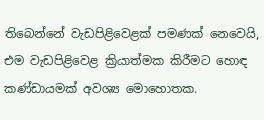තිබෙන්නේ වැඩපිළිවෙළක් පමණක් නෙවෙයි, එම වැඩපිළිවෙළ ක්‍රියාත්මක කිරීමට හොඳ කණ්ඩායමක් අවශ්‍ය මොහොතක.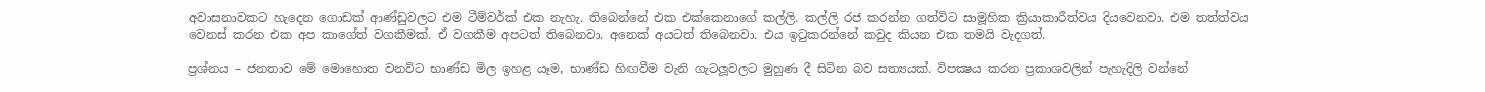අවාසනාවකට හැදෙන ගොඩක් ආණ්ඩුවලට එම ටීම්වර්ක් එක නැහැ. තිබෙන්නේ එක එක්කෙනාගේ කල්ලි. කල්ලි රජ කරන්න ගත්විට සාමූහික ක්‍රියාකාරීත්වය දියවෙනවා. එම තත්ත්වය වෙනස් කරන එක අප කාගේත් වගකීමක්. ඒ වගකීම අපටත් තිබෙනවා. අනෙක් අයටත් තිබෙනවා. එය ඉටුකරන්නේ කවුද කියන එක තමයි වැදගත්.

ප්‍රශ්නය – ජනතාව මේ මොහොත වනවිට භාණ්ඩ මිල ඉහළ යෑම, භාණ්ඩ හිඟවීම වැනි ගැටලූවලට මුහුණ දී සිටින බව සත්‍යයක්. විපක්‍ෂය කරන ප්‍රකාශවලින් පැහැදිලි වන්නේ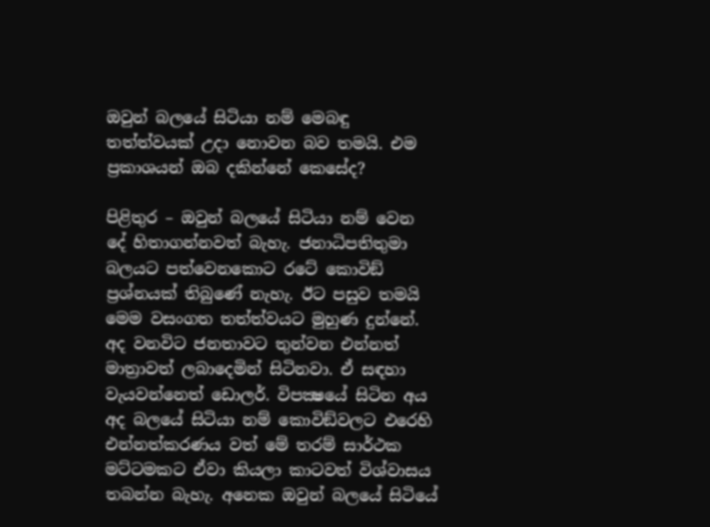ඔවුන් බලයේ සිටියා නම් මෙබඳු තත්ත්වයක් උදා නොවන බව තමයි. එම ප්‍රකාශයන් ඔබ දකින්නේ කෙසේද?

පිළිතුර – ඔවුන් බලයේ සිටියා නම් වෙන දේ හිතාගන්නවත් බැහැ. ජනාධිපතිතුමා බලයට පත්වෙනකොට රටේ කොවිඞ් ප්‍රශ්නයක් තිබුණේ නැහැ. ඊට පසුව තමයි මෙම වසංගත තත්ත්වයට මුහුණ දුන්නේ. අද වනවිට ජනතාවට තුන්වන එන්නත් මාත්‍රාවත් ලබාදෙමින් සිටිනවා. ඒ සඳහා වැයවන්නෙත් ඩොලර්. විපක්‍ෂයේ සිටින අය අද බලයේ සිටියා නම් කොවිඞ්වලට එරෙහි එන්නත්කරණය වත් මේ තරම් සාර්ථක මට්ටමකට ඒවා කියලා කාටවත් විශ්වාසය තබන්න බැහැ. අනෙක ඔවුන් බලයේ සිටියේ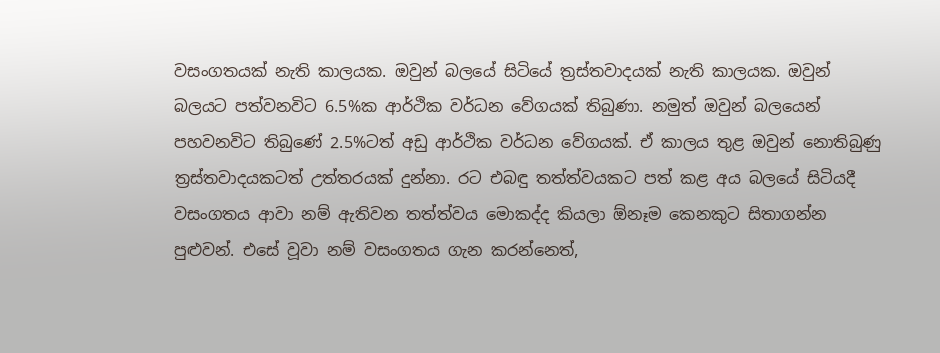වසංගතයක් නැති කාලයක. ඔවුන් බලයේ සිටියේ ත්‍රස්තවාදයක් නැති කාලයක. ඔවුන් බලයට පත්වනවිට 6.5%ක ආර්ථික වර්ධන වේගයක් තිබුණා. නමුත් ඔවුන් බලයෙන් පහවනවිට තිබුණේ 2.5%ටත් අඩු ආර්ථික වර්ධන වේගයක්. ඒ කාලය තුළ ඔවුන් නොතිබුණු ත්‍රස්තවාදයකටත් උත්තරයක් දුන්නා. රට එබඳු තත්ත්වයකට පත් කළ අය බලයේ සිටියදී වසංගතය ආවා නම් ඇතිවන තත්ත්වය මොකද්ද කියලා ඕනෑම කෙනකුට සිතාගන්න පුළුවන්. එසේ වූවා නම් වසංගතය ගැන කරන්නෙත්,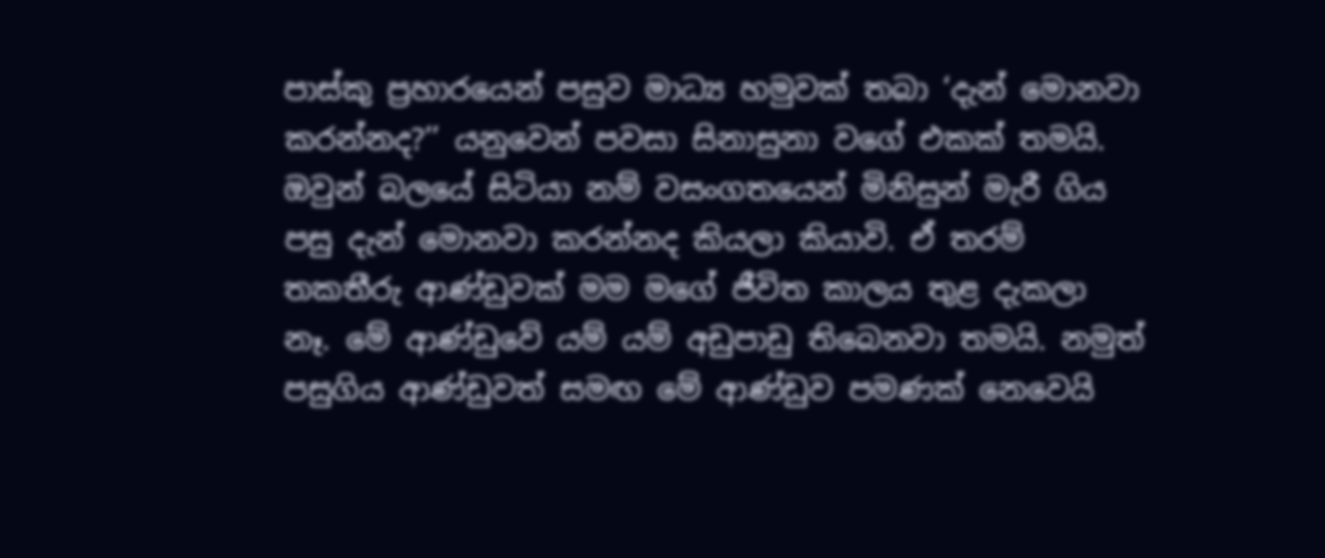පාස්කු ප්‍රහාරයෙන් පසුව මාධ්‍ය හමුවක් තබා ‘දැන් මොනවා කරන්නද?’’ යනුවෙන් පවසා සිනාසුනා වගේ එකක් තමයි. ඔවුන් බලයේ සිටියා නම් වසංගතයෙන් මිනිසුන් මැරී ගිය පසු දැන් මොනවා කරන්නද කියලා කියාවි. ඒ තරම් තකතීරු ආණ්ඩුවක් මම මගේ ජීවිත කාලය තුළ දැකලා නෑ. මේ ආණ්ඩුවේ යම් යම් අඩුපාඩු තිබෙනවා තමයි. නමුත් පසුගිය ආණ්ඩුවත් සමඟ මේ ආණ්ඩුව පමණක් නෙවෙයි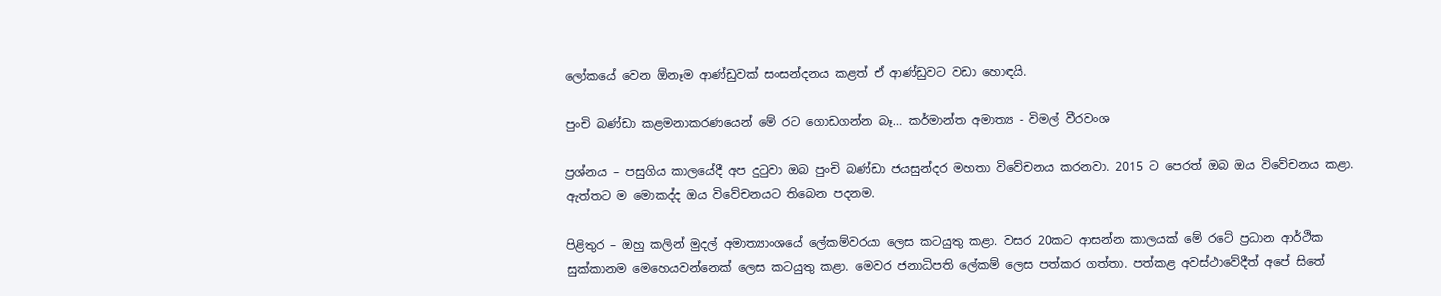ලෝකයේ වෙන ඕනෑම ආණ්ඩුවක් සංසන්දනය කළත් ඒ ආණ්ඩුවට වඩා හොඳයි.

පුංචි බණ්ඩා කළමනාකරණයෙන් මේ රට ගොඩගන්න බෑ… කර්මාන්ත අමාත්‍ය - විමල් වීරවංශ

ප්‍රශ්නය – පසුගිය කාලයේදී අප දුටුවා ඔබ පුංචි බණ්ඩා ජයසුන්දර මහතා විවේචනය කරනවා. 2015 ට පෙරත් ඔබ ඔය විවේචනය කළා. ඇත්තට ම මොකද්ද ඔය විවේචනයට තිබෙන පදනම.

පිළිතුර – ඔහු කලින් මුදල් අමාත්‍යාංශයේ ලේකම්වරයා ලෙස කටයුතු කළා. වසර 20කට ආසන්න කාලයක් මේ රටේ ප්‍රධාන ආර්ථික සුක්කානම මෙහෙයවන්නෙක් ලෙස කටයුතු කළා. මෙවර ජනාධිපති ලේකම් ලෙස පත්කර ගත්තා. පත්කළ අවස්ථාවේදීත් අපේ සිතේ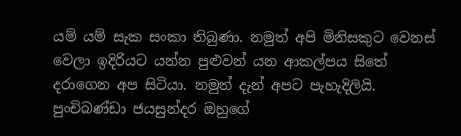යම් යම් සැක සංකා තිබුණා. නමුත් අපි මිනිසකුට වෙනස් වෙලා ඉදිරියට යන්න පුළුවන් යන ආකල්පය සිතේ දරාගෙන අප සිටියා. නමුත් දැන් අපට පැහැදිලියි. පුංචිබණ්ඩා ජයසුන්දර ඔහුගේ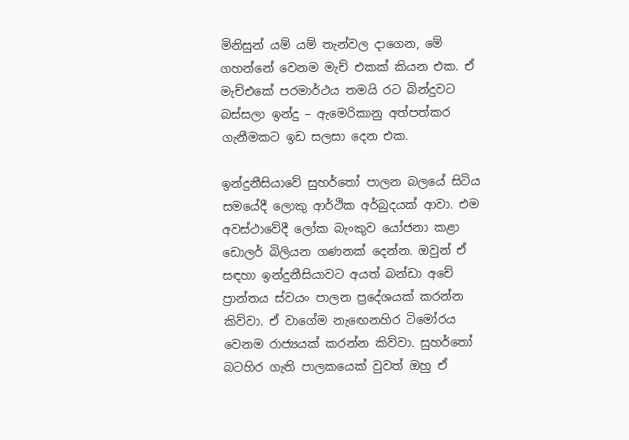මිනිසුන් යම් යම් තැන්වල දාගෙන, මේ ගහන්නේ වෙනම මැච් එකක් කියන එක. ඒ මැච්එකේ පරමාර්ථය තමයි රට බින්දුවට බස්සලා ඉන්දු – ඇමෙරිකානු අත්පත්කර ගැනීමකට ඉඩ සලසා දෙන එක.

ඉන්දුනීසියාවේ සුහර්තෝ පාලන බලයේ සිටිය සමයේදී ලොකු ආර්ථික අර්බුදයක් ආවා. එම අවස්ථාවේදී ලෝක බැංකුව යෝජනා කළා ඩොලර් බිලියන ගණනක් දෙන්න. ඔවුන් ඒ සඳහා ඉන්දුනීසියාවට අයත් බන්ඩා අචේ ප්‍රාන්තය ස්වයං පාලන ප්‍රදේශයක් කරන්න කිව්වා. ඒ වාගේම නැඟෙනහිර ටිමෝරය වෙනම රාජ්‍යයක් කරන්න කිව්වා. සුහර්තෝ බටහිර ගැති පාලකයෙක් වුවත් ඔහු ඒ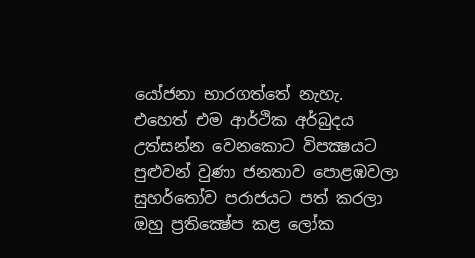යෝජනා භාරගත්තේ නැහැ. එහෙත් එම ආර්ථික අර්බුදය උත්සන්න වෙනකොට විපක්‍ෂයට පුළුවන් වුණා ජනතාව පොළඹවලා සුහර්තෝව පරාජයට පත් කරලා ඔහු ප්‍රතික්‍ෂේප කළ ලෝක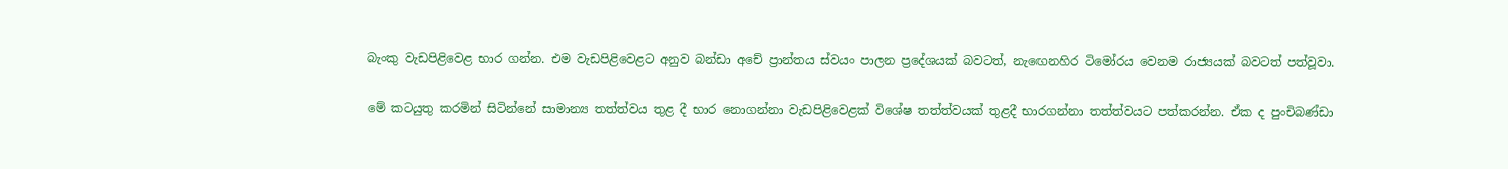බැංකු වැඩපිළිවෙළ භාර ගන්න. එම වැඩපිළිවෙළට අනුව බන්ඩා අචේ ප්‍රාන්තය ස්වයං පාලන ප්‍රදේශයක් බවටත්, නැඟෙනහිර ටිමෝරය වෙනම රාජ්‍යයක් බවටත් පත්වූවා.

මේ කටයුතු කරමින් සිටින්නේ සාමාන්‍ය තත්ත්වය තුළ දී භාර නොගන්නා වැඩපිළිවෙළක් විශේෂ තත්ත්වයක් තුළදී භාරගන්නා තත්ත්වයට පත්කරන්න. ඒක ද පුංචිබණ්ඩා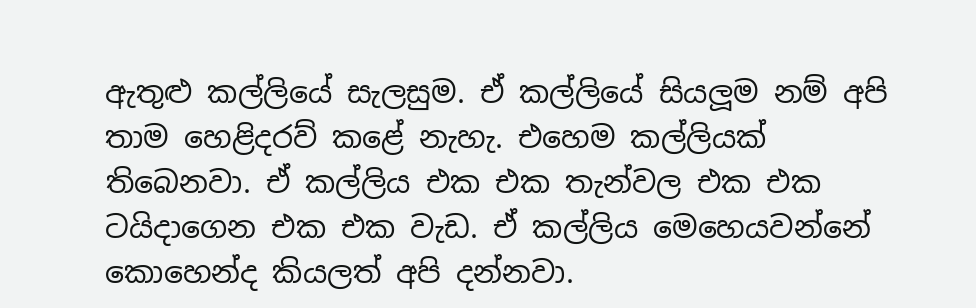ඇතුළු කල්ලියේ සැලසුම. ඒ කල්ලියේ සියලූම නම් අපි තාම හෙළිදරව් කළේ නැහැ. එහෙම කල්ලියක් තිබෙනවා. ඒ කල්ලිය එක එක තැන්වල එක එක ටයිදාගෙන එක එක වැඩ. ඒ කල්ලිය මෙහෙයවන්නේ කොහෙන්ද කියලත් අපි දන්නවා.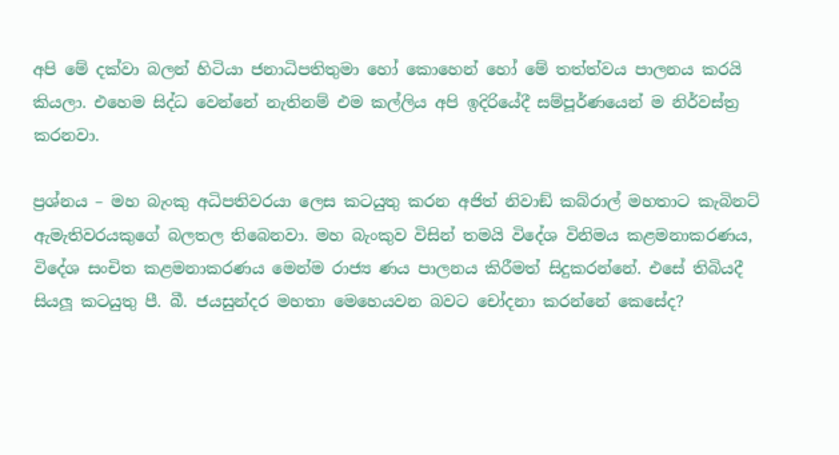අපි මේ දක්වා බලන් හිටියා ජනාධිපතිතුමා හෝ කොහෙන් හෝ මේ තත්ත්වය පාලනය කරයි කියලා. එහෙම සිද්ධ වෙන්නේ නැතිනම් එම කල්ලිය අපි ඉදිරියේදී සම්පූර්ණයෙන් ම නිර්වස්ත්‍ර කරනවා.

ප්‍රශ්නය – මහ බැංකු අධිපතිවරයා ලෙස කටයුතු කරන අජිත් නිවාඞ් කබ්රාල් මහතාට කැබිනට් ඇමැතිවරයකුගේ බලතල තිබෙනවා. මහ බැංකුව විසින් තමයි විදේශ විනිමය කළමනාකරණය, විදේශ සංචිත කළමනාකරණය මෙන්ම රාජ්‍ය ණය පාලනය කිරීමත් සිදුකරන්නේ. එසේ තිබියදී සියලූ කටයුතු පී. බී. ජයසුන්දර මහතා මෙහෙයවන බවට චෝදනා කරන්නේ කෙසේද?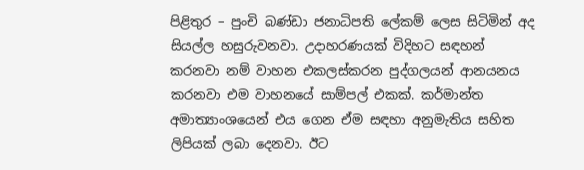පිළිතුර – පුංචි බණ්ඩා ජනාධිපති ලේකම් ලෙස සිටිමින් අද සියල්ල හසුරුවනවා. උදාහරණයක් විදිහට සඳහන් කරනවා නම් වාහන එකලස්කරන පුද්ගලයන් ආනයනය කරනවා එම වාහනයේ සාම්පල් එකක්. කර්මාන්ත අමාත්‍යාංශයෙන් එය ගෙන ඒම සඳහා අනුමැතිය සහිත ලිපියක් ලබා දෙනවා. ඊට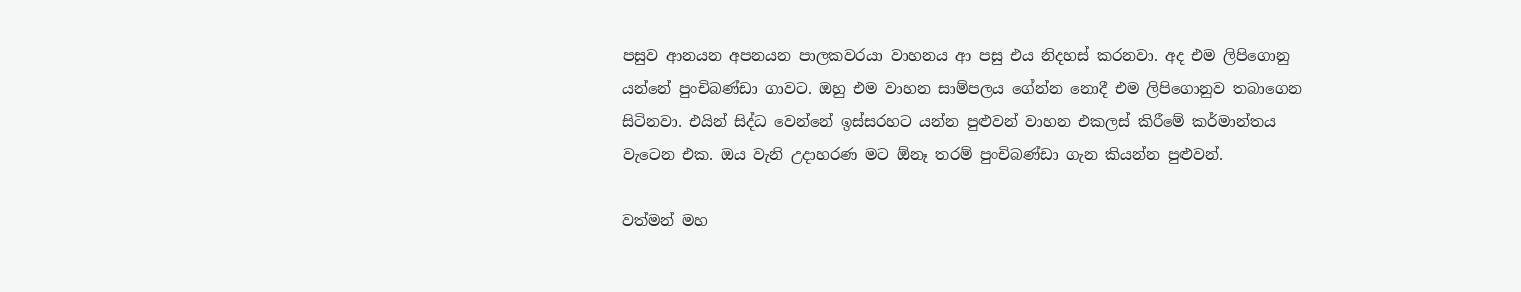පසුව ආනයන අපනයන පාලකවරයා වාහනය ආ පසු එය නිදහස් කරනවා. අද එම ලිපිගොනු යන්නේ පුංචිබණ්ඩා ගාවට. ඔහු එම වාහන සාම්පලය ගේන්න නොදී එම ලිපිගොනුව තබාගෙන සිටිනවා. එයින් සිද්ධ වෙන්නේ ඉස්සරහට යන්න පුළුවන් වාහන එකලස් කිරීමේ කර්මාන්තය වැටෙන එක. ඔය වැනි උදාහරණ මට ඕනෑ තරම් පුංචිබණ්ඩා ගැන කියන්න පුළුවන්.

වත්මන් මහ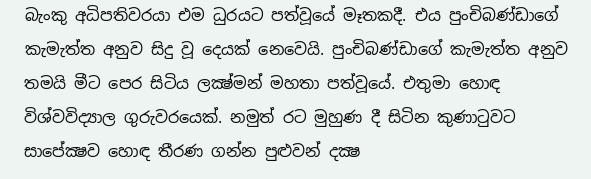බැංකු අධිපතිවරයා එම ධුරයට පත්වූයේ මෑතකදී. එය පුංචිබණ්ඩාගේ කැමැත්ත අනුව සිදු වූ දෙයක් නෙවෙයි. පුංචිබණ්ඩාගේ කැමැත්ත අනුව තමයි මීට පෙර සිටිය ලක්‍ෂ්මන් මහතා පත්වූයේ. එතුමා හොඳ විශ්වවිද්‍යාල ගුරුවරයෙක්. නමුත් රට මුහුණ දී සිටින කුණාටුවට සාපේක්‍ෂව හොඳ තීරණ ගන්න පුළුවන් දක්‍ෂ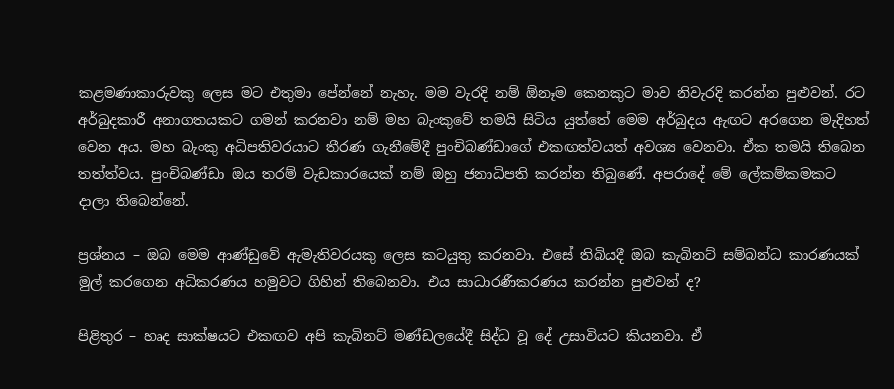කළමණාකාරුවකු ලෙස මට එතුමා පේන්නේ නැහැ. මම වැරදි නම් ඕනෑම කෙනකුට මාව නිවැරදි කරන්න පුළුවන්. රට අර්බුදකාරී අනාගතයකට ගමන් කරනවා නම් මහ බැංකුවේ තමයි සිටිය යුත්තේ මෙම අර්බුදය ඇඟට අරගෙන මැදිහත් වෙන අය. මහ බැංකු අධිපතිවරයාට තීරණ ගැනීමේදී පුංචිබණ්ඩාගේ එකඟත්වයත් අවශ්‍ය වෙනවා. ඒක තමයි තිබෙන තත්ත්වය. පුංචිබණ්ඩා ඔය තරම් වැඩකාරයෙක් නම් ඔහු ජනාධිපති කරන්න තිබුණේ. අපරාදේ මේ ලේකම්කමකට දාලා තිබෙන්නේ.

ප්‍රශ්නය – ඔබ මෙම ආණ්ඩුවේ ඇමැතිවරයකු ලෙස කටයුතු කරනවා. එසේ තිබියදී ඔබ කැබිනට් සම්බන්ධ කාරණයක් මුල් කරගෙන අධිකරණය හමුවට ගිහින් තිබෙනවා. එය සාධාරණීකරණය කරන්න පුළුවන් ද?

පිළිතුර – හෘද සාක්ෂයට එකඟව අපි කැබිනට් මණ්ඩලයේදී සිද්ධ වූ දේ උසාවියට කියනවා. ඒ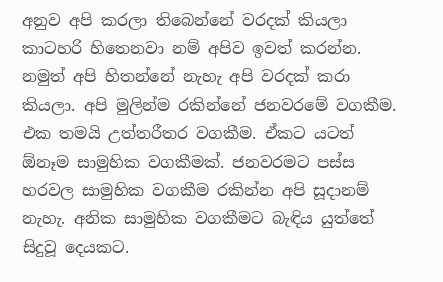අනුව අපි කරලා තිබෙන්නේ වරදක් කියලා කාටහරි හිතෙනවා නම් අපිව ඉවත් කරන්න. නමුත් අපි හිතන්නේ නැහැ අපි වරදක් කරා කියලා. අපි මුලින්ම රකින්නේ ජනවරමේ වගකීම. එක තමයි උත්තරීතර වගකීම. ඒකට යටත් ඕනෑම සාමුහික වගකීමක්. ජනවරමට පස්ස හරවල සාමුහික වගකීම රකින්න අපි සූදානම් නැහැ. අනික සාමුහික වගකීමට බැඳිය යුත්තේ සිදුවූ දෙයකට.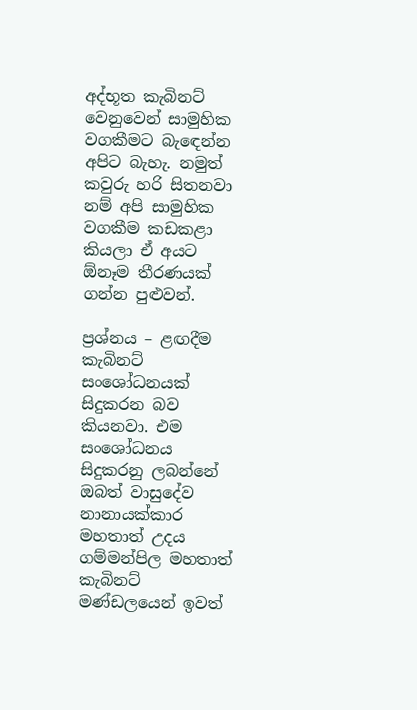අද්භූත කැබිනට් වෙනුවෙන් සාමුහික වගකීමට බැඳෙන්න අපිට බැහැ. නමුත් කවුරු හරි සිතනවා නම් අපි සාමුහික වගකීම කඩකළා කියලා ඒ අයට ඕනෑම තීරණයක් ගන්න පුළුවන්.

ප්‍රශ්නය – ළඟදීම කැබිනට් සංශෝධනයක් සිදුකරන බව කියනවා. එම සංශෝධනය සිදුකරනු ලබන්නේ ඔබත් වාසුදේව නානායක්කාර මහතාත් උදය ගම්මන්පිල මහතාත් කැබිනට් මණ්ඩලයෙන් ඉවත්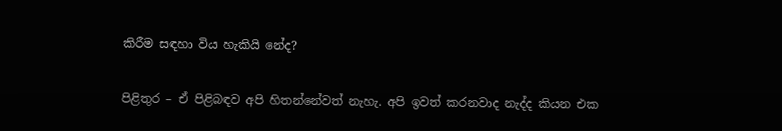කිරීම සඳහා විය හැකියි නේද?

පිළිතුර – ඒ පිළිබඳව අපි හිතන්නේවත් නැහැ. අපි ඉවත් කරනවාද නැද්ද කියන එක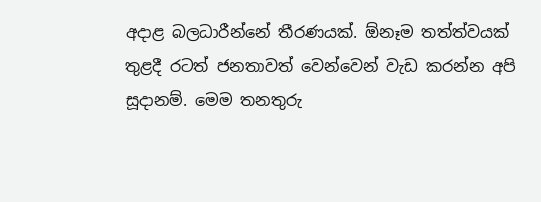අදාළ බලධාරීන්නේ තීරණයක්. ඕනෑම තත්ත්වයක් තුළදී රටත් ජනතාවත් වෙන්වෙන් වැඩ කරන්න අපි සූදානම්. මෙම තනතුරු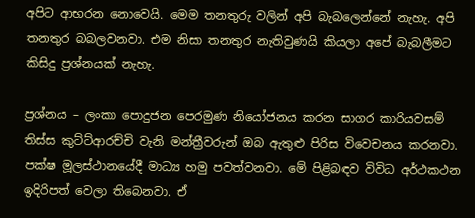අපිට ආභරන නොවෙයි. මෙම තනතුරු වලින් අපි බැබලෙන්නේ නැහැ. අපි තනතුර බබලවනවා. එම නිසා තනතුර නැතිවුණයි කියලා අපේ බැබලීමට කිසිදු ප්‍රශ්නයක් නැහැ.

ප්‍රශ්නය – ලංකා පොදුජන පෙරමුණ නියෝජනය කරන සාගර කාරියවසම් තිස්ස කුට්ට්ආරච්චි වැනි මන්ත්‍රීවරුන් ඔබ ඇතුළු පිරිස විවෙචනය කරනවා. පක්ෂ මූලස්ථානයේදී මාධ්‍ය හමු පවත්වනවා. මේ පිළිබඳව විවිධ අර්ථකථන ඉදිරිපත් වෙලා තිබෙනවා. ඒ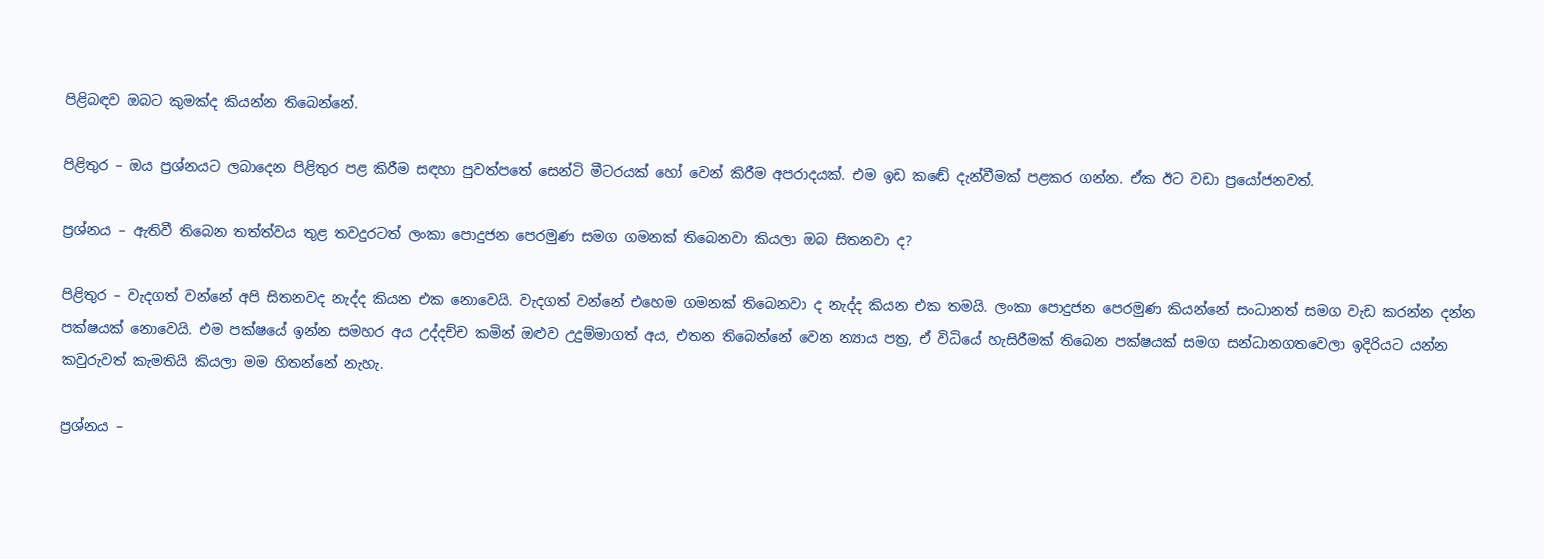පිළිබඳව ඔබට කුමක්ද කියන්න තිබෙන්නේ.

පිළිතුර – ඔය ප්‍රශ්නයට ලබාදෙන පිළිතුර පළ කිරීම සඳහා පුවත්පතේ සෙන්ටි මීටරයක් හෝ වෙන් කිරීම අපරාදයක්. එම ඉඩ කඬේ දැන්වීමක් පළකර ගන්න. ඒක ඊට වඩා ප්‍රයෝජනවත්.

ප්‍රශ්නය – ඇතිවී තිබෙන තත්ත්වය තුළ තවදුරටත් ලංකා පොදුජන පෙරමුණ සමග ගමනක් තිබෙනවා කියලා ඔබ සිතනවා ද?

පිළිතුර – වැදගත් වන්නේ අපි සිතනවද නැද්ද කියන එක නොවෙයි. වැදගත් වන්නේ එහෙම ගමනක් තිබෙනවා ද නැද්ද කියන එක තමයි. ලංකා පොදුජන පෙරමුණ කියන්නේ සංධානත් සමග වැඩ කරන්න දන්න පක්ෂයක් නොවෙයි. එම පක්ෂයේ ඉන්න සමහර අය උද්දච්ච කමින් ඔළුව උදුම්මාගත් අය, එතන තිබෙන්නේ වෙන න්‍යාය පත්‍ර, ඒ විධියේ හැසිරීමක් තිබෙන පක්ෂයක් සමග සන්ධානගතවෙලා ඉදිරියට යන්න කවුරුවත් කැමතියි කියලා මම හිතන්නේ නැහැ.

ප්‍රශ්නය –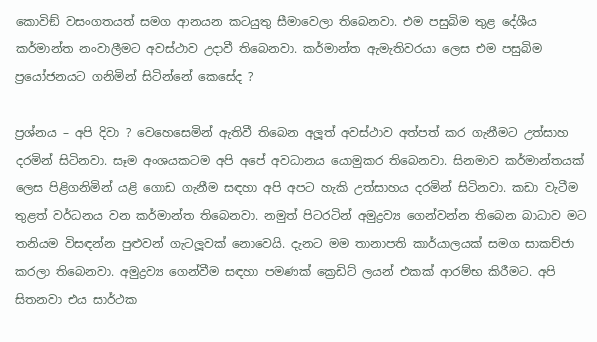කොවිඞ් වසංගතයත් සමග ආනයන කටයුතු සීමාවෙලා තිබෙනවා. එම පසුබිම තුළ දේශීය කර්මාන්ත නංවාලීමට අවස්ථාව උදාවී තිබෙනවා. කර්මාන්ත ඇමැතිවරයා ලෙස එම පසුබිම ප්‍රයෝජනයට ගනිමින් සිටින්නේ කෙසේද ?

ප්‍රශ්නය – අපි දිවා ? වෙහෙසෙමින් ඇතිවී තිබෙන අලූත් අවස්ථාව අත්පත් කර ගැනීමට උත්සාහ දරමින් සිටිනවා. සෑම අංශයකටම අපි අපේ අවධානය යොමුකර තිබෙනවා. සිනමාව කර්මාන්තයක් ලෙස පිළිගනිමින් යළි ගොඩ ගැනීම සඳහා අපි අපට හැකි උත්සාහය දරමින් සිටිනවා. කඩා වැටීම තුළත් වර්ධනය වන කර්මාන්ත තිබෙනවා. නමුත් පිටරටින් අමුද්‍රව්‍ය ගෙන්වන්න තිබෙන බාධාව මට තනියම විසඳන්න පුළුවන් ගැටලූවක් නොවෙයි. දැනට මම තානාපති කාර්යාලයක් සමග සාකච්ජා කරලා තිබෙනවා. අමුද්‍රව්‍ය ගෙන්වීම සඳහා පමණක් ක්‍රෙඩිට් ලයන් එකක් ආරම්භ කිරීමට. අපි සිතනවා එය සාර්ථක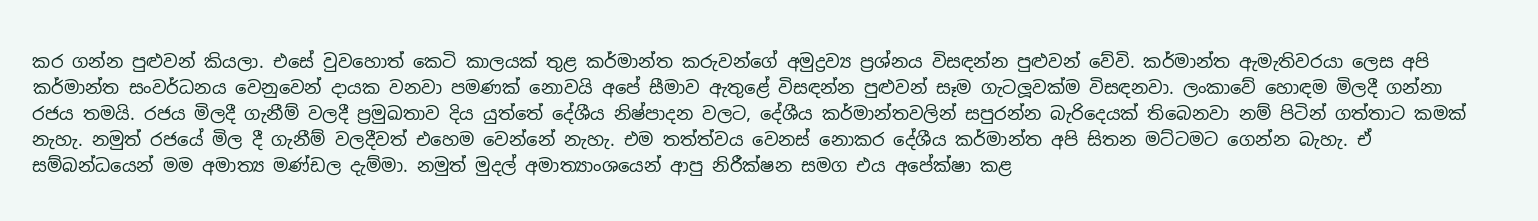කර ගන්න පුළුවන් කියලා. එසේ වුවහොත් කෙටි කාලයක් තුළ කර්මාන්ත කරුවන්ගේ අමුද්‍රව්‍ය ප්‍රශ්නය විසඳන්න පුළුවන් වේවි. කර්මාන්ත ඇමැතිවරයා ලෙස අපි කර්මාන්ත සංවර්ධනය වෙනුවෙන් දායක වනවා පමණක් නොවයි අපේ සීමාව ඇතුළේ විසඳන්න පුළුවන් සෑම ගැටලූවක්ම විසඳනවා. ලංකාවේ හොඳම මිලදී ගන්නා රජය තමයි. රජය මිලදී ගැනීම් වලදී ප්‍රමුඛතාව දිය යුත්තේ දේශීය නිෂ්පාදන වලට, දේශීය කර්මාන්තවලින් සපුරන්න බැරිදෙයක් තිබෙනවා නම් පිටින් ගත්තාට කමක් නැහැ. නමුත් රජයේ මිල දී ගැනීම් වලදීවත් එහෙම වෙන්නේ නැහැ. එම තත්ත්වය වෙනස් නොකර දේශීය කර්මාන්ත අපි සිතන මට්ටමට ගෙන්න බැහැ. ඒ සම්බන්ධයෙන් මම අමාත්‍ය මණ්ඩල දැම්මා. නමුත් මුදල් අමාත්‍යාංශයෙන් ආපු නිරීක්ෂන සමග එය අපේක්ෂා කළ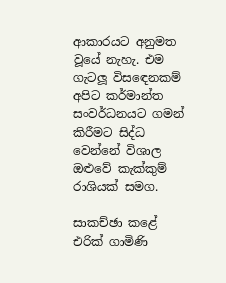ආකාරයට අනුමත වූයේ නැහැ. එම ගැටලූ විසඳෙනකම් අපිට කර්මාන්ත සංවර්ධනයට ගමන් කිරීමට සිද්ධ වෙන්නේ විශාල ඔළුවේ කැක්කුම් රාශියක් සමග.

සාකච්ඡා කළේ
එරික් ගාමිණි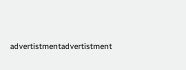advertistmentadvertistment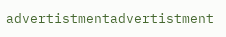advertistmentadvertistment